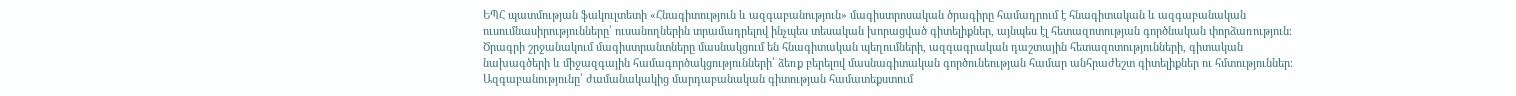ԵՊՀ պատմության ֆակուլտետի «Հնագիտություն և ազգաբանություն» մագիստրոսական ծրագիրը համադրում է հնագիտական և ազգաբանական ուսումնասիրությունները՝ ուսանողներին տրամադրելով ինչպես տեսական խորացված գիտելիքներ, այնպես էլ հետազոտության գործնական փորձառություն։ Ծրագրի շրջանակում մագիստրանտները մասնակցում են հնագիտական պեղումների, ազգագրական դաշտային հետազոտությունների, գիտական նախագծերի և միջազգային համագործակցությունների՝ ձեռք բերելով մասնագիտական գործունեության համար անհրաժեշտ գիտելիքներ ու հմտություններ։
Ազգաբանությունը՝ ժամանակակից մարդաբանական գիտության համատեքստում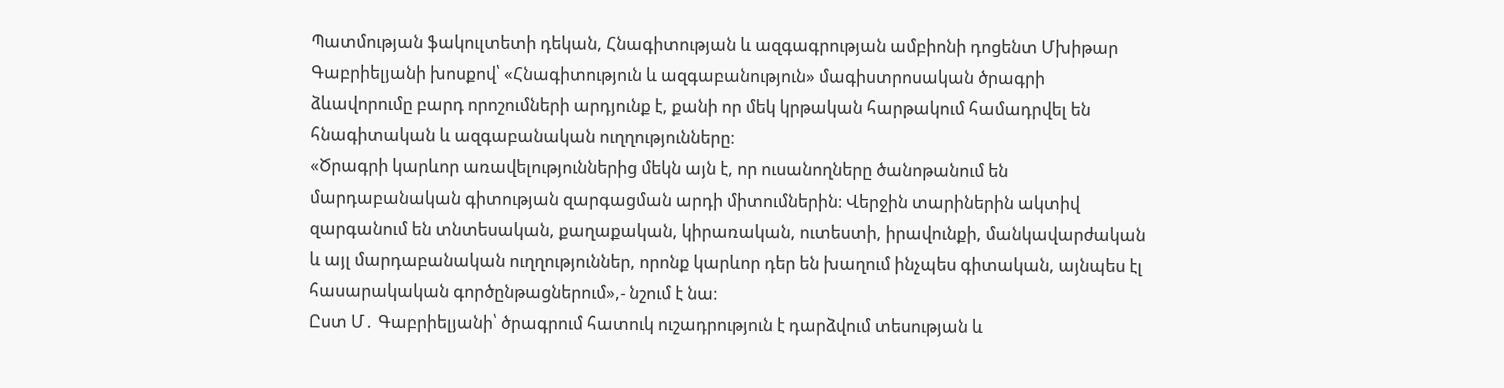Պատմության ֆակուլտետի դեկան, Հնագիտության և ազգագրության ամբիոնի դոցենտ Մխիթար Գաբրիելյանի խոսքով՝ «Հնագիտություն և ազգաբանություն» մագիստրոսական ծրագրի ձևավորումը բարդ որոշումների արդյունք է, քանի որ մեկ կրթական հարթակում համադրվել են հնագիտական և ազգաբանական ուղղությունները։
«Ծրագրի կարևոր առավելություններից մեկն այն է, որ ուսանողները ծանոթանում են մարդաբանական գիտության զարգացման արդի միտումներին։ Վերջին տարիներին ակտիվ զարգանում են տնտեսական, քաղաքական, կիրառական, ուտեստի, իրավունքի, մանկավարժական և այլ մարդաբանական ուղղություններ, որոնք կարևոր դեր են խաղում ինչպես գիտական, այնպես էլ հասարակական գործընթացներում»,- նշում է նա։
Ըստ Մ․ Գաբրիելյանի՝ ծրագրում հատուկ ուշադրություն է դարձվում տեսության և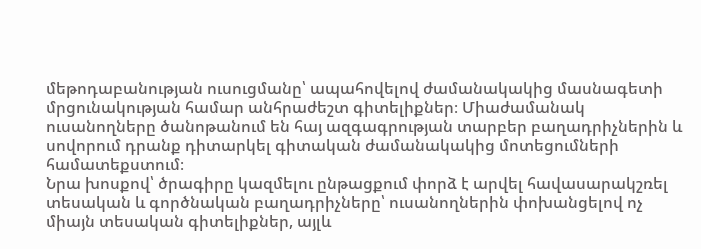մեթոդաբանության ուսուցմանը՝ ապահովելով ժամանակակից մասնագետի մրցունակության համար անհրաժեշտ գիտելիքներ։ Միաժամանակ ուսանողները ծանոթանում են հայ ազգագրության տարբեր բաղադրիչներին և սովորում դրանք դիտարկել գիտական ժամանակակից մոտեցումների համատեքստում։
Նրա խոսքով՝ ծրագիրը կազմելու ընթացքում փորձ է արվել հավասարակշռել տեսական և գործնական բաղադրիչները՝ ուսանողներին փոխանցելով ոչ միայն տեսական գիտելիքներ, այլև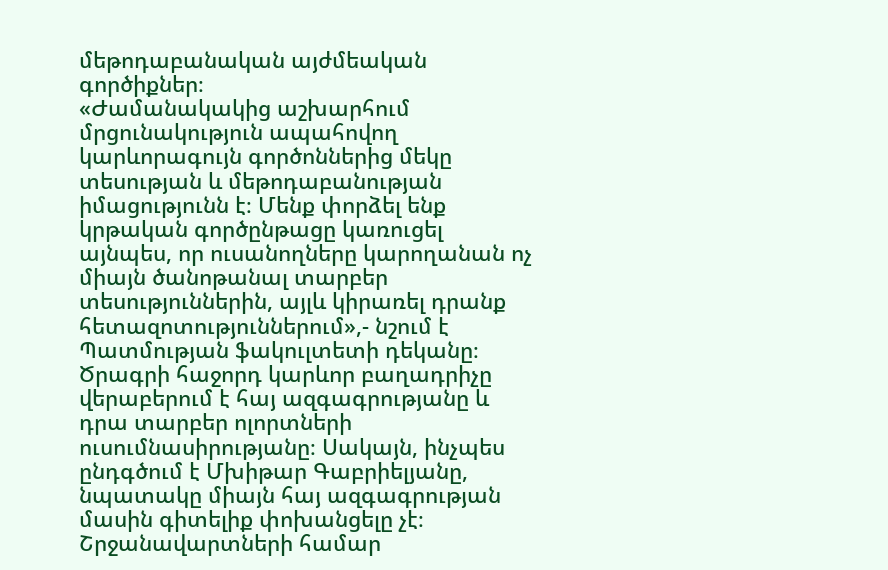մեթոդաբանական այժմեական գործիքներ։
«Ժամանակակից աշխարհում մրցունակություն ապահովող կարևորագույն գործոններից մեկը տեսության և մեթոդաբանության իմացությունն է։ Մենք փորձել ենք կրթական գործընթացը կառուցել այնպես, որ ուսանողները կարողանան ոչ միայն ծանոթանալ տարբեր տեսություններին, այլև կիրառել դրանք հետազոտություններում»,- նշում է Պատմության ֆակուլտետի դեկանը։
Ծրագրի հաջորդ կարևոր բաղադրիչը վերաբերում է հայ ազգագրությանը և դրա տարբեր ոլորտների ուսումնասիրությանը։ Սակայն, ինչպես ընդգծում է Մխիթար Գաբրիելյանը, նպատակը միայն հայ ազգագրության մասին գիտելիք փոխանցելը չէ։ Շրջանավարտների համար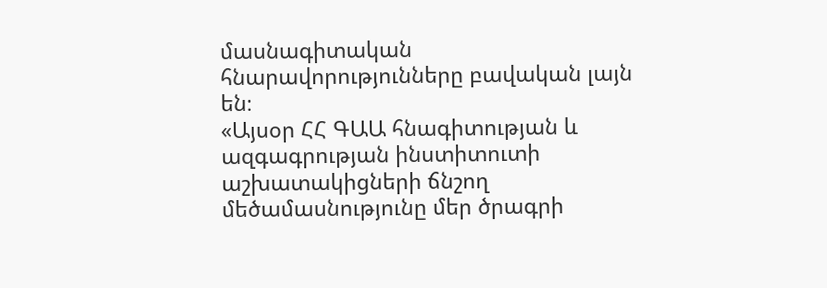մասնագիտական հնարավորությունները բավական լայն են։
«Այսօր ՀՀ ԳԱԱ հնագիտության և ազգագրության ինստիտուտի աշխատակիցների ճնշող մեծամասնությունը մեր ծրագրի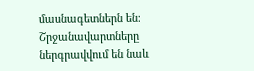մասնագետներն են։ Շրջանավարտները ներգրավվում են նաև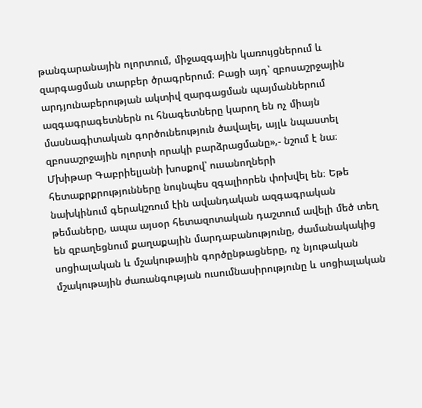թանգարանային ոլորտում, միջազգային կառույցներում և զարգացման տարբեր ծրագրերում։ Բացի այդ՝ զբոսաշրջային արդյունաբերության ակտիվ զարգացման պայմաններում ազգագրագետներն ու հնագետները կարող են ոչ միայն մասնագիտական գործունեություն ծավալել, այլև նպաստել զբոսաշրջային ոլորտի որակի բարձրացմանը»,- նշում է նա։
Մխիթար Գաբրիելյանի խոսքով՝ ուսանողների հետաքրքրությունները նույնպես զգալիորեն փոխվել են։ Եթե նախկինում գերակշռում էին ավանդական ազգագրական թեմաները, ապա այսօր հետազոտական դաշտում ավելի մեծ տեղ են զբաղեցնում քաղաքային մարդաբանությունը, ժամանակակից սոցիալական և մշակութային գործընթացները, ոչ նյութական մշակութային ժառանգության ուսումնասիրությունը և սոցիալական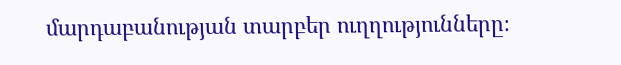մարդաբանության տարբեր ուղղությունները։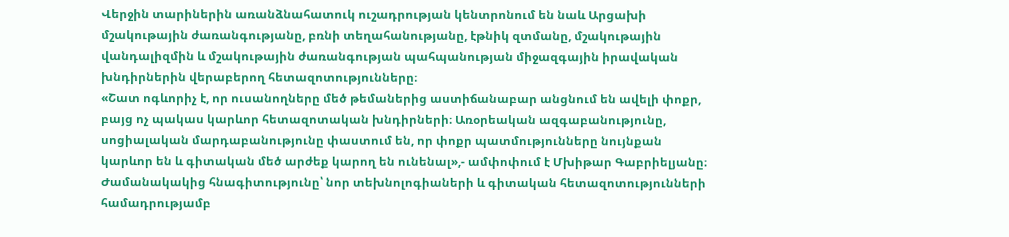Վերջին տարիներին առանձնահատուկ ուշադրության կենտրոնում են նաև Արցախի մշակութային ժառանգությանը, բռնի տեղահանությանը, էթնիկ զտմանը, մշակութային վանդալիզմին և մշակութային ժառանգության պահպանության միջազգային իրավական խնդիրներին վերաբերող հետազոտությունները։
«Շատ ոգևորիչ է, որ ուսանողները մեծ թեմաներից աստիճանաբար անցնում են ավելի փոքր, բայց ոչ պակաս կարևոր հետազոտական խնդիրների։ Առօրեական ազգաբանությունը, սոցիալական մարդաբանությունը փաստում են, որ փոքր պատմությունները նույնքան կարևոր են և գիտական մեծ արժեք կարող են ունենալ»,- ամփոփում է Մխիթար Գաբրիելյանը։
Ժամանակակից հնագիտությունը՝ նոր տեխնոլոգիաների և գիտական հետազոտությունների համադրությամբ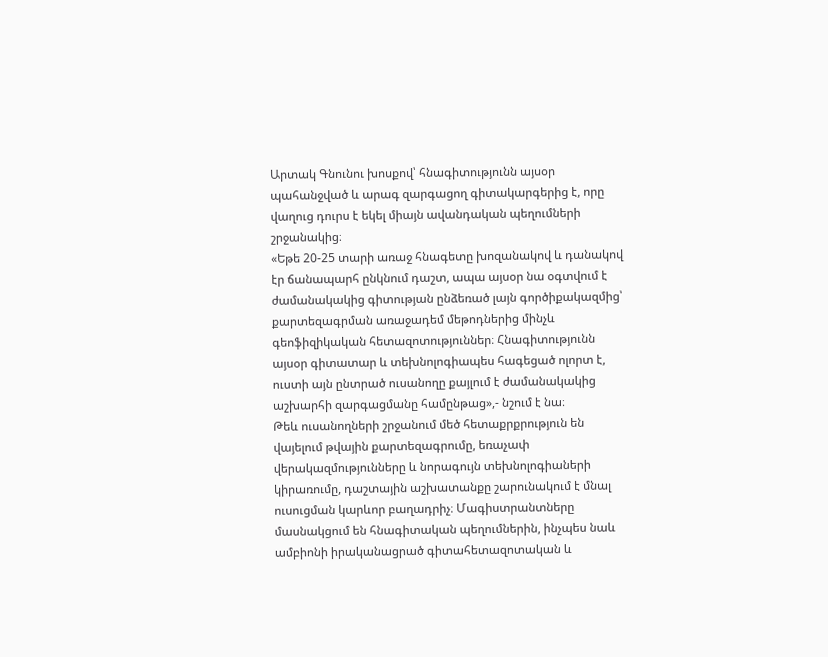Արտակ Գնունու խոսքով՝ հնագիտությունն այսօր պահանջված և արագ զարգացող գիտակարգերից է, որը վաղուց դուրս է եկել միայն ավանդական պեղումների շրջանակից։
«Եթե 20-25 տարի առաջ հնագետը խոզանակով և դանակով էր ճանապարհ ընկնում դաշտ, ապա այսօր նա օգտվում է ժամանակակից գիտության ընձեռած լայն գործիքակազմից՝ քարտեզագրման առաջադեմ մեթոդներից մինչև գեոֆիզիկական հետազոտություններ։ Հնագիտությունն այսօր գիտատար և տեխնոլոգիապես հագեցած ոլորտ է, ուստի այն ընտրած ուսանողը քայլում է ժամանակակից աշխարհի զարգացմանը համընթաց»,- նշում է նա։
Թեև ուսանողների շրջանում մեծ հետաքրքրություն են վայելում թվային քարտեզագրումը, եռաչափ վերակազմությունները և նորագույն տեխնոլոգիաների կիրառումը, դաշտային աշխատանքը շարունակում է մնալ ուսուցման կարևոր բաղադրիչ։ Մագիստրանտները մասնակցում են հնագիտական պեղումներին, ինչպես նաև ամբիոնի իրականացրած գիտահետազոտական և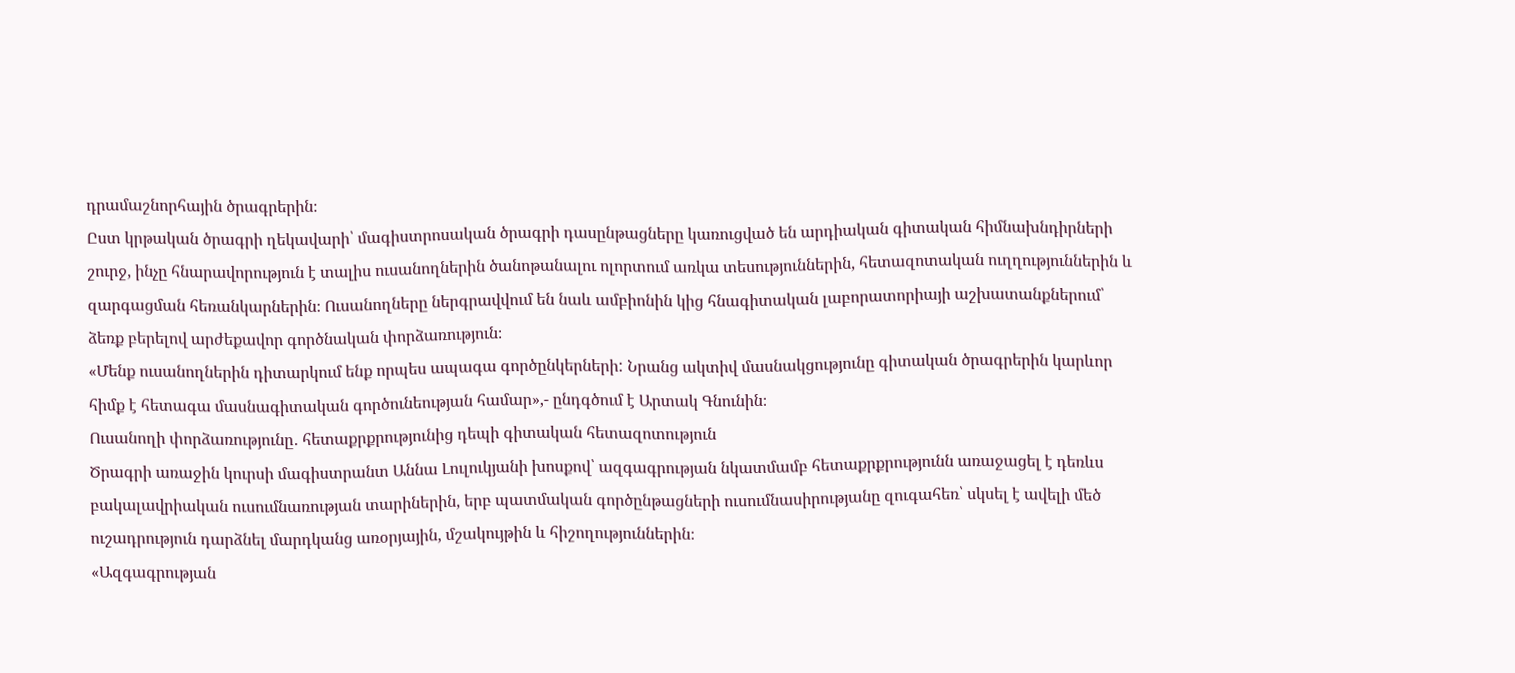դրամաշնորհային ծրագրերին։
Ըստ կրթական ծրագրի ղեկավարի՝ մագիստրոսական ծրագրի դասընթացները կառուցված են արդիական գիտական հիմնախնդիրների շուրջ, ինչը հնարավորություն է տալիս ուսանողներին ծանոթանալու ոլորտում առկա տեսություններին, հետազոտական ուղղություններին և զարգացման հեռանկարներին։ Ուսանողները ներգրավվում են նաև ամբիոնին կից հնագիտական լաբորատորիայի աշխատանքներում՝ ձեռք բերելով արժեքավոր գործնական փորձառություն։
«Մենք ուսանողներին դիտարկում ենք որպես ապագա գործընկերների: Նրանց ակտիվ մասնակցությունը գիտական ծրագրերին կարևոր հիմք է հետագա մասնագիտական գործունեության համար»,- ընդգծում է Արտակ Գնունին։
Ուսանողի փորձառությունը․ հետաքրքրությունից դեպի գիտական հետազոտություն
Ծրագրի առաջին կուրսի մագիստրանտ Աննա Լուլուկյանի խոսքով՝ ազգագրության նկատմամբ հետաքրքրությունն առաջացել է դեռևս բակալավրիական ուսումնառության տարիներին, երբ պատմական գործընթացների ուսումնասիրությանը զուգահեռ՝ սկսել է ավելի մեծ ուշադրություն դարձնել մարդկանց առօրյային, մշակույթին և հիշողություններին։
«Ազգագրության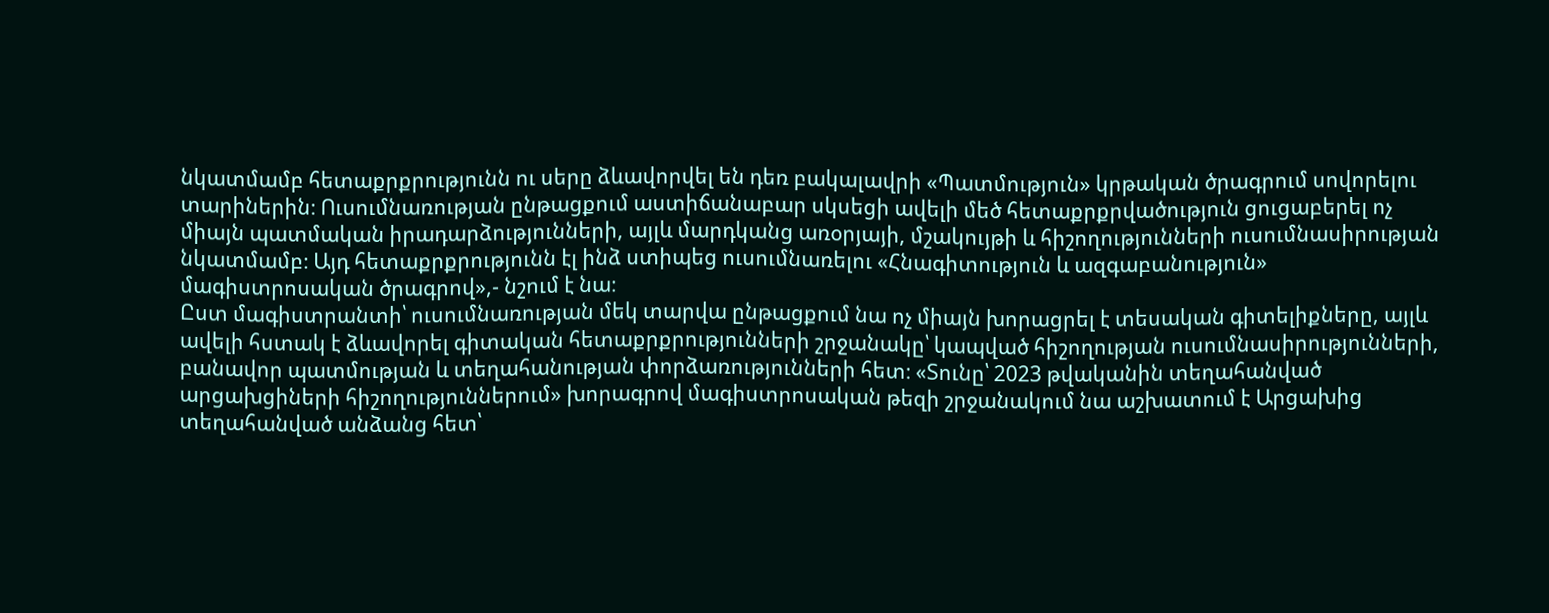նկատմամբ հետաքրքրությունն ու սերը ձևավորվել են դեռ բակալավրի «Պատմություն» կրթական ծրագրում սովորելու տարիներին։ Ուսումնառության ընթացքում աստիճանաբար սկսեցի ավելի մեծ հետաքրքրվածություն ցուցաբերել ոչ միայն պատմական իրադարձությունների, այլև մարդկանց առօրյայի, մշակույթի և հիշողությունների ուսումնասիրության նկատմամբ։ Այդ հետաքրքրությունն էլ ինձ ստիպեց ուսումնառելու «Հնագիտություն և ազգաբանություն» մագիստրոսական ծրագրով»,- նշում է նա։
Ըստ մագիստրանտի՝ ուսումնառության մեկ տարվա ընթացքում նա ոչ միայն խորացրել է տեսական գիտելիքները, այլև ավելի հստակ է ձևավորել գիտական հետաքրքրությունների շրջանակը՝ կապված հիշողության ուսումնասիրությունների, բանավոր պատմության և տեղահանության փորձառությունների հետ։ «Տունը՝ 2023 թվականին տեղահանված արցախցիների հիշողություններում» խորագրով մագիստրոսական թեզի շրջանակում նա աշխատում է Արցախից տեղահանված անձանց հետ՝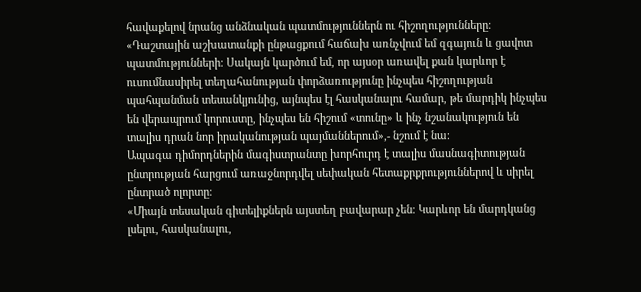հավաքելով նրանց անձնական պատմություններն ու հիշողությունները։
«Դաշտային աշխատանքի ընթացքում հաճախ առնչվում եմ զգայուն և ցավոտ պատմությունների։ Սակայն կարծում եմ, որ այսօր առավել քան կարևոր է ուսումնասիրել տեղահանության փորձառությունը ինչպես հիշողության պահպանման տեսանկյունից, այնպես էլ հասկանալու համար, թե մարդիկ ինչպես են վերապրում կորուստը, ինչպես են հիշում «տունը» և ինչ նշանակություն են տալիս դրան նոր իրականության պայմաններում»,- նշում է նա։
Ապագա դիմորդներին մագիստրանտը խորհուրդ է տալիս մասնագիտության ընտրության հարցում առաջնորդվել սեփական հետաքրքրություններով և սիրել ընտրած ոլորտը։
«Միայն տեսական գիտելիքներն այստեղ բավարար չեն։ Կարևոր են մարդկանց լսելու, հասկանալու,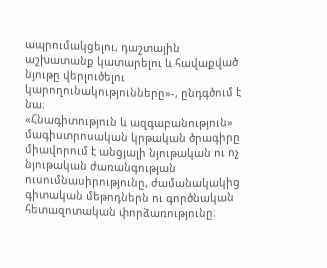ապրումակցելու, դաշտային աշխատանք կատարելու և հավաքված նյութը վերլուծելու կարողունակությունները»-, ընդգծում է նա։
«Հնագիտություն և ազգաբանություն» մագիստրոսական կրթական ծրագիրը միավորում է անցյալի նյութական ու ոչ նյութական ժառանգության ուսումնասիրությունը, ժամանակակից գիտական մեթոդներն ու գործնական հետազոտական փորձառությունը։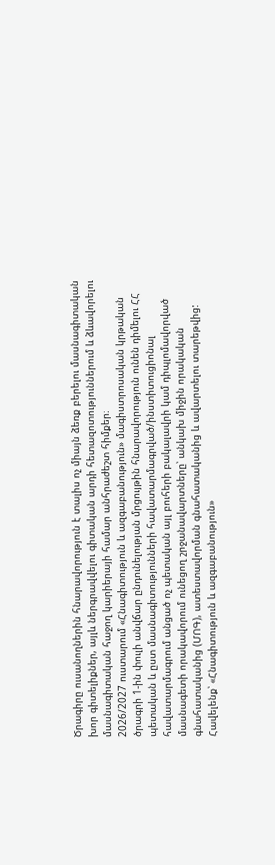Ծրագիրը ուսանողներին հնարավորություն է տալիս ոչ միայն ձեռք բերելու մասնագիտական խոր գիտելիքներ, այլև ներգրավվելու գիտական արդի հետազոտություններում և ձևավորելու մասնագիտական հաջող կարիերայի համար անհրաժեշտ հիմքեր։
2026/2027 ուստարում «Հնագիտություն և ազգաբանություն» մագիստրոսական կրթական ծրագրի 1-ին փուլի անվճար ընդունելության մրցույթին հնարավորություն ունեն դիմելու ՀՀ պետական և ըստ մասնագիտությունների հավատարմագրված/ինստիտուցիոնալ հավատարմագրում անցած ոչ պետական այլ բուհերի բակալավրի կամ դիպլոմավորված մասնագետի որակավորում ունեցող շրջանավարտները՝ անկախ միջին որակական գնահատականից (ՄՈԳ), ատեստավորման գնահատականից և ավարտելու տարեթվից:
Հավելենք՝ «Հնագիտություն և ազգաբանություն»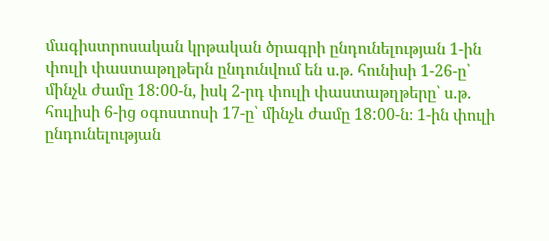մագիստրոսական կրթական ծրագրի ընդունելության 1-ին փուլի փաստաթղթերն ընդունվում են ս.թ. հունիսի 1-26-ը՝ մինչև ժամը 18:00-ն, իսկ 2-րդ փուլի փաստաթղթերը՝ ս.թ. հուլիսի 6-ից օգոստոսի 17-ը՝ մինչև ժամը 18:00-ն։ 1-ին փուլի ընդունելության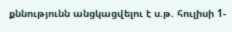քննությունն անցկացվելու է ս.թ. հուլիսի 1-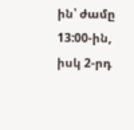ին՝ ժամը 13:00-ին, իսկ 2-րդ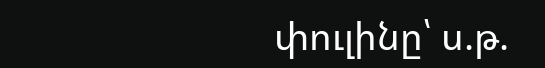փուլինը՝ ս.թ.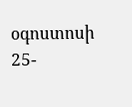օգոստոսի 25-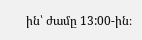ին՝ ժամը 13:00-ին։